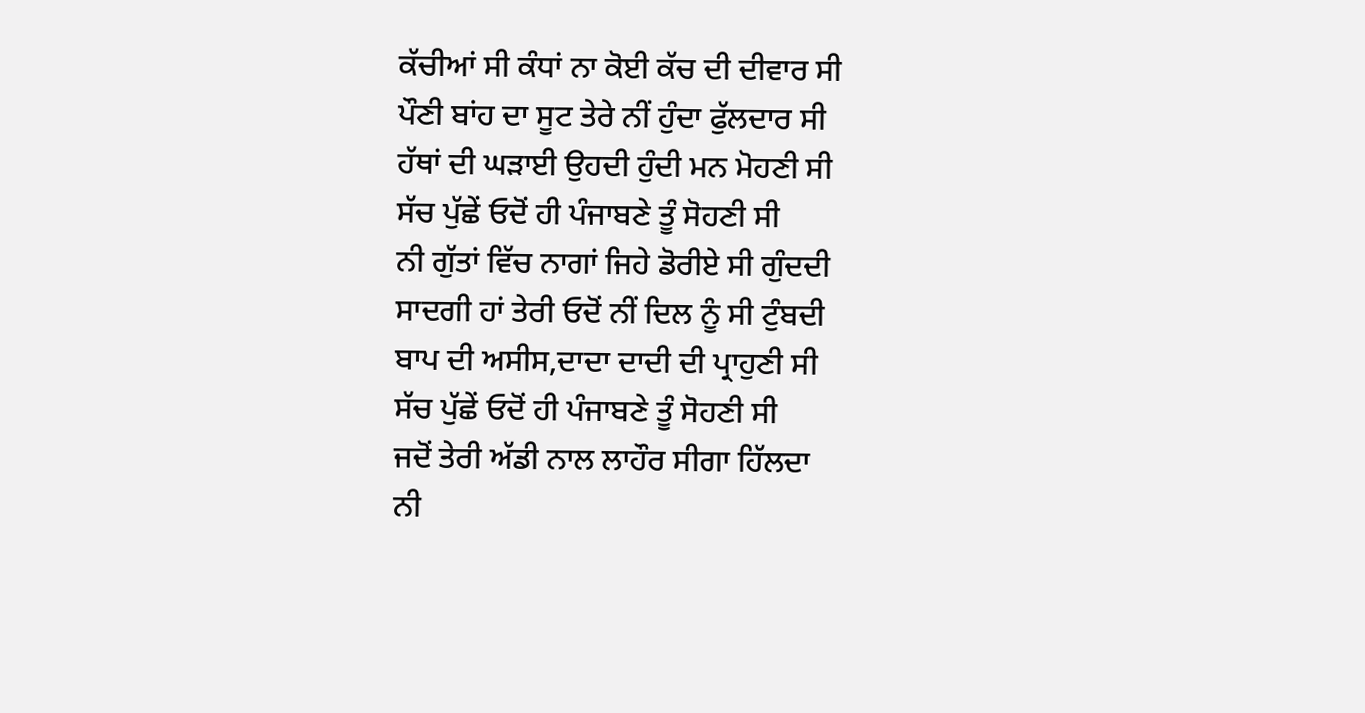ਕੱਚੀਆਂ ਸੀ ਕੰਧਾਂ ਨਾ ਕੋਈ ਕੱਚ ਦੀ ਦੀਵਾਰ ਸੀ
ਪੌਣੀ ਬਾਂਹ ਦਾ ਸੂਟ ਤੇਰੇ ਨੀਂ ਹੁੰਦਾ ਫੁੱਲਦਾਰ ਸੀ
ਹੱਥਾਂ ਦੀ ਘੜਾਈ ਉਹਦੀ ਹੁੰਦੀ ਮਨ ਮੋਹਣੀ ਸੀ
ਸੱਚ ਪੁੱਛੇਂ ਓਦੋਂ ਹੀ ਪੰਜਾਬਣੇ ਤੂੰ ਸੋਹਣੀ ਸੀ
ਨੀ ਗੁੱਤਾਂ ਵਿੱਚ ਨਾਗਾਂ ਜਿਹੇ ਡੋਰੀਏ ਸੀ ਗੁੰਦਦੀ
ਸਾਦਗੀ ਹਾਂ ਤੇਰੀ ਓਦੋਂ ਨੀਂ ਦਿਲ ਨੂੰ ਸੀ ਟੁੰਬਦੀ
ਬਾਪ ਦੀ ਅਸੀਸ,ਦਾਦਾ ਦਾਦੀ ਦੀ ਪ੍ਰਾਹੁਣੀ ਸੀ
ਸੱਚ ਪੁੱਛੇਂ ਓਦੋਂ ਹੀ ਪੰਜਾਬਣੇ ਤੂੰ ਸੋਹਣੀ ਸੀ
ਜਦੋਂ ਤੇਰੀ ਅੱਡੀ ਨਾਲ ਲਾਹੌਰ ਸੀਗਾ ਹਿੱਲਦਾ
ਨੀ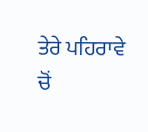ਤੇਰੇ ਪਹਿਰਾਵੇ ਚੋਂ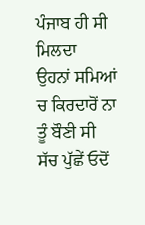ਪੰਜਾਬ ਹੀ ਸੀ ਮਿਲਦਾ
ਉਹਨਾਂ ਸਮਿਆਂ ਚ ਕਿਰਦਾਰੋਂ ਨਾ ਤੂੰ ਬੌਣੀ ਸੀ
ਸੱਚ ਪੁੱਛੇਂ ਓਦੋਂ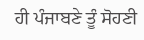ਹੀ ਪੰਜਾਬਣੇ ਤੂੰ ਸੋਹਣੀ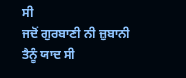ਸੀ
ਜਦੋਂ ਗੁਰਬਾਣੀ ਨੀ ਜ਼ੁਬਾਨੀ ਤੈਨੂੰ ਯਾਦ ਸੀ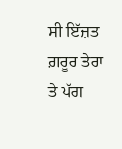ਸੀ ਇੱਜ਼ਤ ਗ਼ਰੂਰ ਤੇਰਾ ਤੇ ਪੱਗ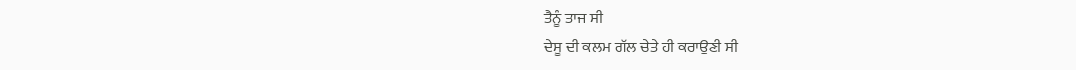ਤੈਨੂੰ ਤਾਜ ਸੀ
ਦੇਸੂ ਦੀ ਕਲਮ ਗੱਲ ਚੇਤੇ ਹੀ ਕਰਾਉਣੀ ਸੀ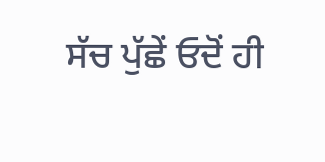ਸੱਚ ਪੁੱਛੇਂ ਓਦੋਂ ਹੀ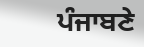ਪੰਜਾਬਣੇ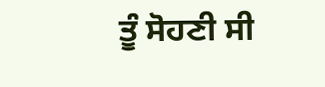ਤੂੰ ਸੋਹਣੀ ਸੀ